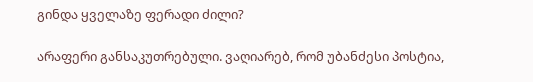გინდა ყველაზე ფერადი ძილი?

არაფერი განსაკუთრებული. ვაღიარებ, რომ უბანძესი პოსტია,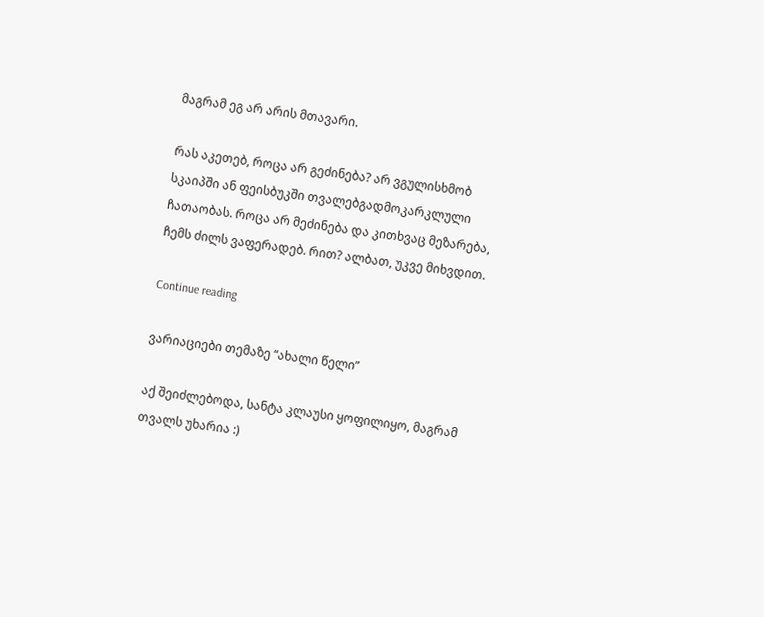მაგრამ ეგ არ არის მთავარი.

რას აკეთებ, როცა არ გეძინება? არ ვგულისხმობ სკაიპში ან ფეისბუკში თვალებგადმოკარკლული ჩათაობას. როცა არ მეძინება და კითხვაც მეზარება, ჩემს ძილს ვაფერადებ. რით? ალბათ, უკვე მიხვდით.

Continue reading

ვარიაციები თემაზე “ახალი წელი”

აქ შეიძლებოდა, სანტა კლაუსი ყოფილიყო, მაგრამ თვალს უხარია :)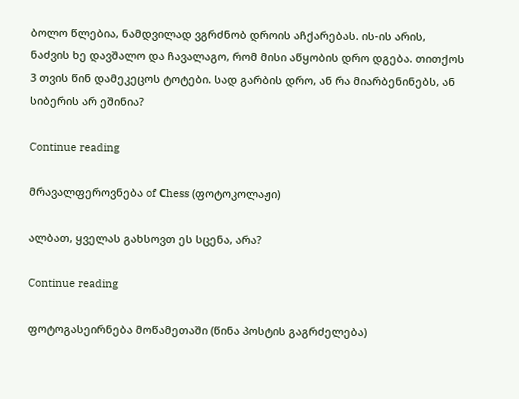ბოლო წლებია, ნამდვილად ვგრძნობ დროის აჩქარებას. ის-ის არის, ნაძვის ხე დავშალო და ჩავალაგო, რომ მისი აწყობის დრო დგება. თითქოს 3 თვის წინ დამეკეცოს ტოტები. სად გარბის დრო, ან რა მიარბენინებს, ან სიბერის არ ეშინია?

Continue reading

მრავალფეროვნება of Сhess (ფოტოკოლაჟი)

ალბათ, ყველას გახსოვთ ეს სცენა, არა?

Continue reading

ფოტოგასეირნება მოწამეთაში (წინა პოსტის გაგრძელება)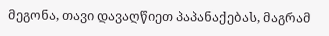მეგონა, თავი დავაღწიეთ პაპანაქებას, მაგრამ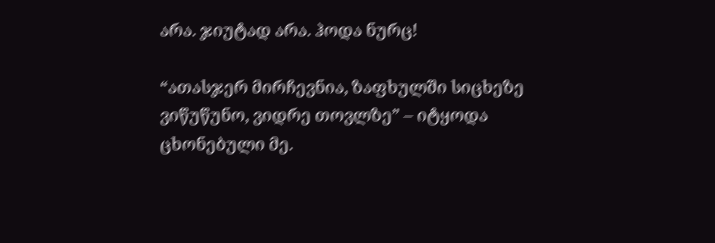არა. ჯიუტად არა. ჰოდა ნურც!

“ათასჯერ მირჩევნია, ზაფხულში სიცხეზე ვიწუწუნო, ვიდრე თოვლზე” – იტყოდა ცხონებული მე.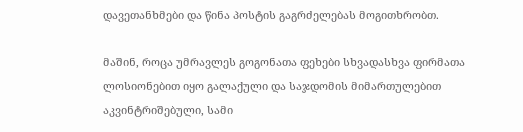დავეთანხმები და წინა პოსტის გაგრძელებას მოგითხრობთ.

მაშინ, როცა უმრავლეს გოგონათა ფეხები სხვადასხვა ფირმათა ლოსიონებით იყო გალაქული და საჯდომის მიმართულებით აკვინტრიშებული, სამი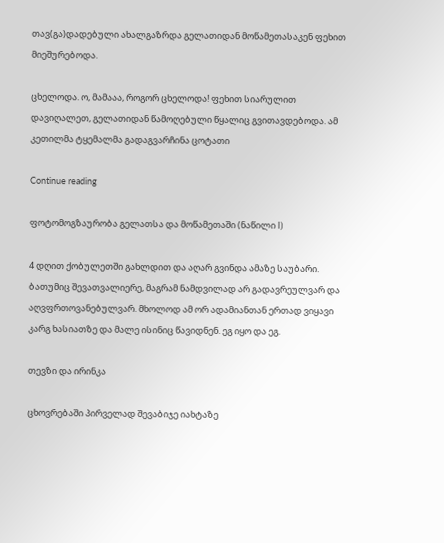თავ(გა)დადებული ახალგაზრდა გელათიდან მოწამეთასაკენ ფეხით მიეშურებოდა.

ცხელოდა. ო, მამააა, როგორ ცხელოდა! ფეხით სიარულით დავიღალეთ, გელათიდან წამოღებული წყალიც გვითავდებოდა. ამ კეთილმა ტყემალმა გადაგვარჩინა ცოტათი

Continue reading

ფოტომოგზაურობა გელათსა და მოწამეთაში (ნაწილი I)

4 დღით ქობულეთში გახლდით და აღარ გვინდა ამაზე საუბარი. ბათუმიც შევათვალიერე, მაგრამ ნამდვილად არ გადავრეულვარ და აღვფრთოვანებულვარ. მხოლოდ ამ ორ ადამიანთან ერთად ვიყავი კარგ ხასიათზე და მალე ისინიც წავიდნენ. ეგ იყო და ეგ.

თევზი და ირინკა

ცხოვრებაში პირველად შევაბიჯე იახტაზე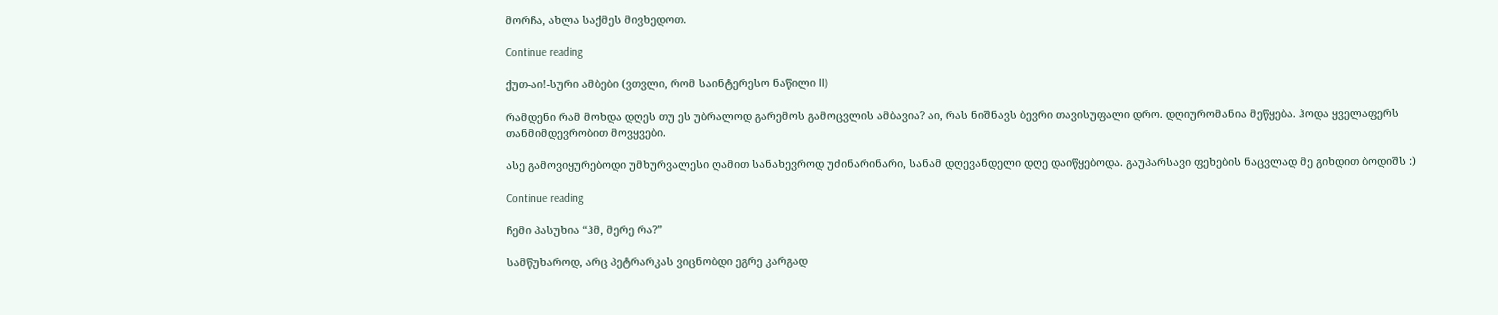მორჩა, ახლა საქმეს მივხედოთ.

Continue reading

ქუთ-აი!-სური ამბები (ვთვლი, რომ საინტერესო ნაწილი II)

რამდენი რამ მოხდა დღეს თუ ეს უბრალოდ გარემოს გამოცვლის ამბავია? აი, რას ნიშნავს ბევრი თავისუფალი დრო. დღიურომანია მეწყება. ჰოდა ყველაფერს თანმიმდევრობით მოვყვები.

ასე გამოვიყურებოდი უმხურვალესი ღამით სანახევროდ უძინარინარი, სანამ დღევანდელი დღე დაიწყებოდა. გაუპარსავი ფეხების ნაცვლად მე გიხდით ბოდიშს :)

Continue reading

ჩემი პასუხია “ჰმ, მერე რა?”

სამწუხაროდ, არც პეტრარკას ვიცნობდი ეგრე კარგად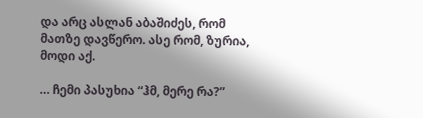და არც ასლან აბაშიძეს, რომ მათზე დავწერო. ასე რომ, ზურია, მოდი აქ.

… ჩემი პასუხია “ჰმ, მერე რა?”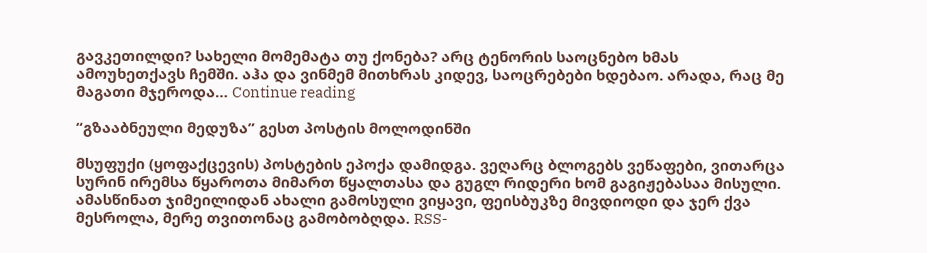გავკეთილდი? სახელი მომემატა თუ ქონება? არც ტენორის საოცნებო ხმას ამოუხეთქავს ჩემში. აჰა და ვინმემ მითხრას კიდევ, საოცრებები ხდებაო. არადა, რაც მე მაგათი მჯეროდა… Continue reading

“გზააბნეული მედუზა” გესთ პოსტის მოლოდინში

მსუფუქი (ყოფაქცევის) პოსტების ეპოქა დამიდგა. ვეღარც ბლოგებს ვეწაფები, ვითარცა  სურინ ირემსა წყაროთა მიმართ წყალთასა და გუგლ რიდერი ხომ გაგიჟებასაა მისული. ამასწინათ ჯიმეილიდან ახალი გამოსული ვიყავი, ფეისბუკზე მივდიოდი და ჯერ ქვა მესროლა, მერე თვითონაც გამობობღდა. RSS-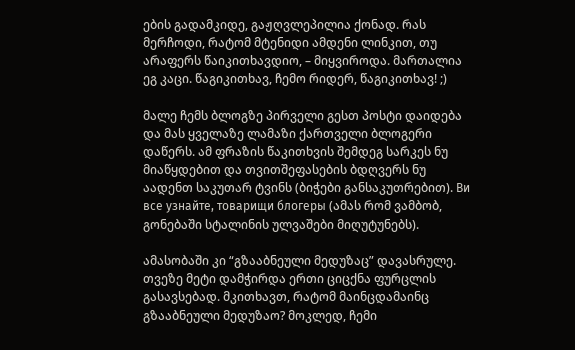ების გადამკიდე, გაჟღვლეპილია ქონად. რას მერჩოდი, რატომ მტენიდი ამდენი ლინკით, თუ არაფერს წაიკითხავდიო, – მიყვიროდა. მართალია ეგ კაცი. წაგიკითხავ, ჩემო რიდერ, წაგიკითხავ! ;)

მალე ჩემს ბლოგზე პირველი გესთ პოსტი დაიდება და მას ყველაზე ლამაზი ქართველი ბლოგერი დაწერს. ამ ფრაზის წაკითხვის შემდეგ სარკეს ნუ მიაწყდებით და თვითშეფასების ბდღვერს ნუ აადენთ საკუთარ ტვინს (ბიჭები განსაკუთრებით). Ви все узнайте, товарищи блогеры (ამას რომ ვამბობ, გონებაში სტალინის ულვაშები მიღუტუნებს).

ამასობაში კი “გზააბნეული მედუზაც” დავასრულე. თვეზე მეტი დამჭირდა ერთი ციცქნა ფურცლის გასავსებად. მკითხავთ, რატომ მაინცდამაინც გზააბნეული მედუზაო? მოკლედ, ჩემი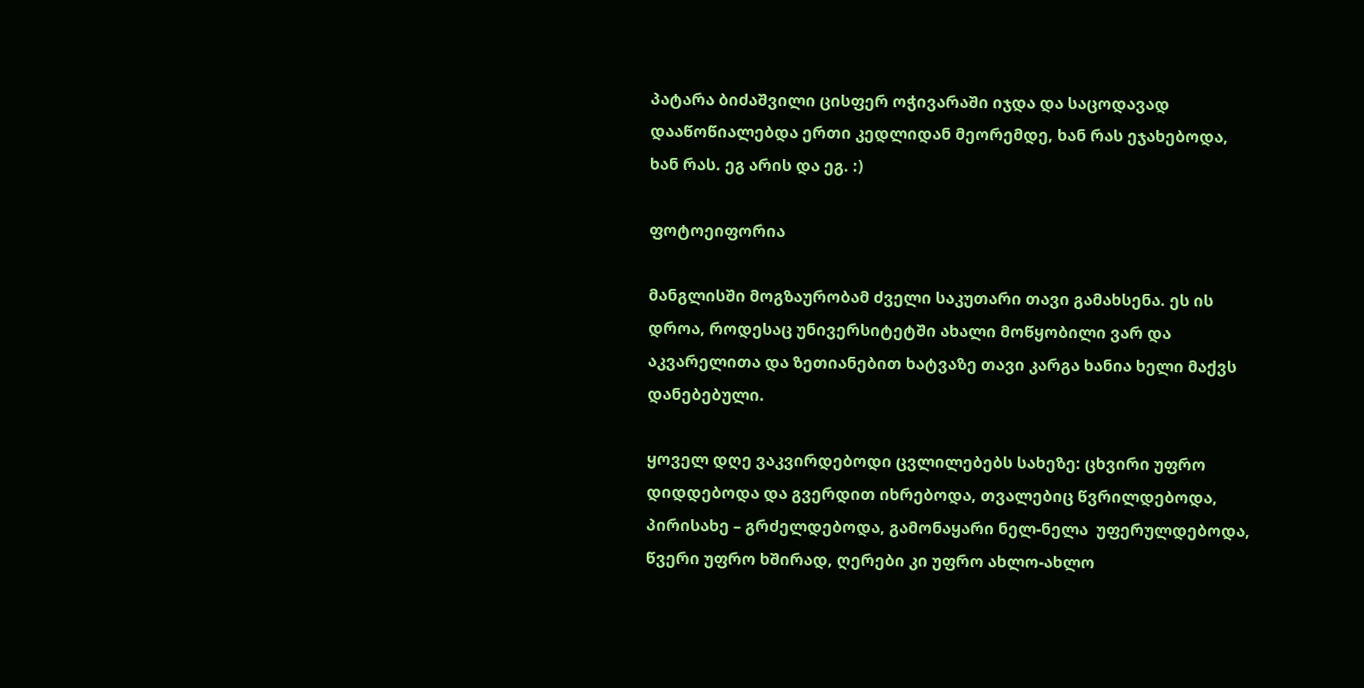პატარა ბიძაშვილი ცისფერ ოჭივარაში იჯდა და საცოდავად დააწოწიალებდა ერთი კედლიდან მეორემდე, ხან რას ეჯახებოდა, ხან რას. ეგ არის და ეგ. :)

ფოტოეიფორია

მანგლისში მოგზაურობამ ძველი საკუთარი თავი გამახსენა. ეს ის დროა, როდესაც უნივერსიტეტში ახალი მოწყობილი ვარ და აკვარელითა და ზეთიანებით ხატვაზე თავი კარგა ხანია ხელი მაქვს დანებებული.

ყოველ დღე ვაკვირდებოდი ცვლილებებს სახეზე: ცხვირი უფრო დიდდებოდა და გვერდით იხრებოდა, თვალებიც წვრილდებოდა, პირისახე – გრძელდებოდა, გამონაყარი ნელ-ნელა  უფერულდებოდა, წვერი უფრო ხშირად, ღერები კი უფრო ახლო-ახლო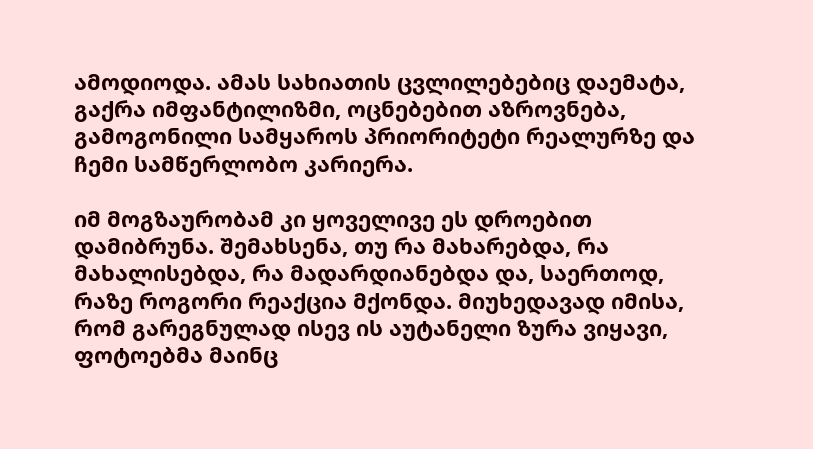ამოდიოდა. ამას სახიათის ცვლილებებიც დაემატა, გაქრა იმფანტილიზმი, ოცნებებით აზროვნება, გამოგონილი სამყაროს პრიორიტეტი რეალურზე და ჩემი სამწერლობო კარიერა.

იმ მოგზაურობამ კი ყოველივე ეს დროებით დამიბრუნა. შემახსენა, თუ რა მახარებდა, რა მახალისებდა, რა მადარდიანებდა და, საერთოდ, რაზე როგორი რეაქცია მქონდა. მიუხედავად იმისა, რომ გარეგნულად ისევ ის აუტანელი ზურა ვიყავი, ფოტოებმა მაინც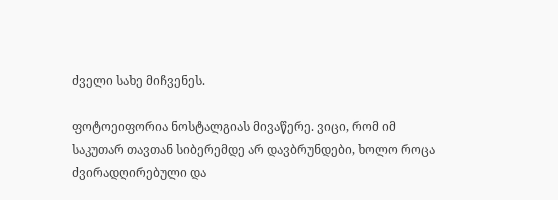ძველი სახე მიჩვენეს.

ფოტოეიფორია ნოსტალგიას მივაწერე. ვიცი, რომ იმ საკუთარ თავთან სიბერემდე არ დავბრუნდები, ხოლო როცა ძვირადღირებული და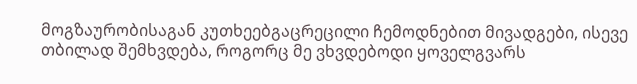მოგზაურობისაგან კუთხეებგაცრეცილი ჩემოდნებით მივადგები, ისევე თბილად შემხვდება, როგორც მე ვხვდებოდი ყოველგვარს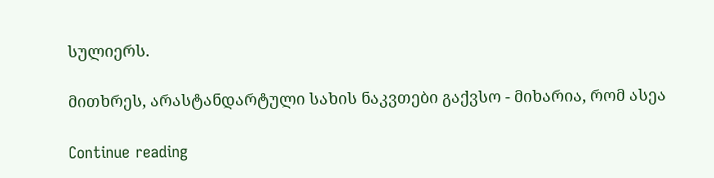სულიერს.

მითხრეს, არასტანდარტული სახის ნაკვთები გაქვსო - მიხარია, რომ ასეა

Continue reading